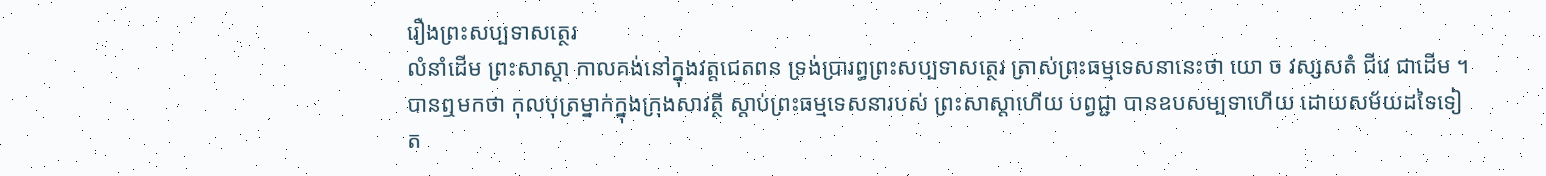រឿងព្រះសប្បទាសត្ថេរ
លំនាំដើម ព្រះសាស្តា កាលគង់នៅក្នុងវត្តជេតពន ទ្រង់ប្រារព្ធព្រះសប្បទាសត្ថេរ ត្រាស់ព្រះធម្មទេសនានេះថា យោ ច វស្សសតំ ជីវេ ជាដើម ។ បានឮមកថា កុលបុត្រម្នាក់ក្នុងក្រុងសាវត្ថី ស្តាប់ព្រះធម្មទេសនារបស់ ព្រះសាស្តាហើយ បព្វជ្ជា បានឧបសម្បទាហើយ ដោយសម័យដទៃទៀត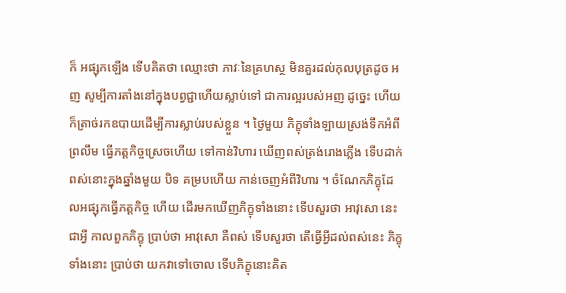ក៏ អផ្សុកឡើង ទើបគិតថា ឈ្មោះថា ភាវៈនៃគ្រហស្ថ មិនគួរដល់កុលបុត្រដូច អញ សូម្បីការតាំងនៅក្នុងបព្វជ្ជាហើយស្លាប់ទៅ ជាការល្អរបស់អញ ដូច្នេះ ហើយ ក៏ត្រាច់រកឧបាយដើម្បីការស្លាប់របស់ខ្លួន ។ ថ្ងៃមួយ ភិក្ខុទាំងឡាយស្រង់ទឹកអំពីព្រលឹម ធ្វើភត្តកិច្ចស្រេចហើយ ទៅកាន់វិហារ ឃើញពស់ត្រង់រោងភ្លើង ទើបដាក់ពស់នោះក្នុងឆ្នាំងមួយ បិទ គម្របហើយ កាន់ចេញអំពីវិហារ ។ ចំណែកភិក្ខុដែលអផ្សុកធ្វើភត្តកិច្ច ហើយ ដើរមកឃើញភិក្ខុទាំងនោះ ទើបសួរថា អាវុសោ នេះជាអ្វី កាលពួកភិក្ខុ ប្រាប់ថា អាវុសោ គឺពស់ ទើបសួរថា តើធ្វើអ្វីដល់ពស់នេះ ភិក្ខុទាំងនោះ ប្រាប់ថា យកវាទៅចោល ទើបភិក្ខុនោះគិត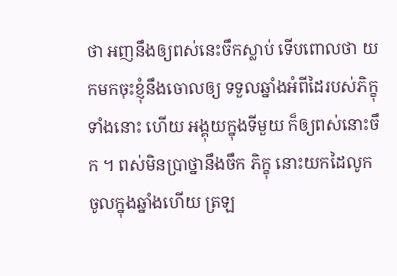ថា អញនឹងឲ្យពស់នេះចឹកស្លាប់ ទើបពោលថា យកមកចុះខ្ញុំនឹងចោលឲ្យ ទទួលឆ្នាំងអំពីដៃរបស់ភិក្ខុទាំងនោះ ហើយ អង្គុយក្នុងទីមួយ ក៏ឲ្យពស់នោះចឹក ។ ពស់មិនប្រាថ្នានឹងចឹក ភិក្ខុ នោះយកដៃលូកចូលក្នុងឆ្នាំងហើយ ត្រឡ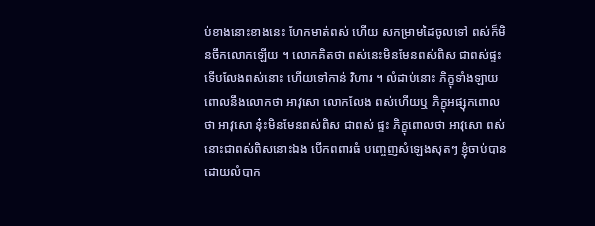ប់ខាងនោះខាងនេះ ហែកមាត់ពស់ ហើយ សកម្រាមដៃចូលទៅ ពស់ក៏មិនចឹកលោកឡើយ ។ លោកគិតថា ពស់នេះមិនមែនពស់ពិស ជាពស់ផ្ទះ ទើបលែងពស់នោះ ហើយទៅកាន់ វិហារ ។ លំដាប់នោះ ភិក្ខុទាំងឡាយពោលនឹងលោកថា អាវុសោ លោកលែង ពស់ហើយឬ ភិក្ខុអផ្សុកពោលថា អាវុសោ នុ៎ះមិនមែនពស់ពិស ជាពស់ ផ្ទះ ភិក្ខុពោលថា អាវុសោ ពស់នោះជាពស់ពិសនោះឯង បើកពពារធំ បញ្ចេញសំឡេងសុតៗ ខ្ញុំចាប់បានដោយលំបាក